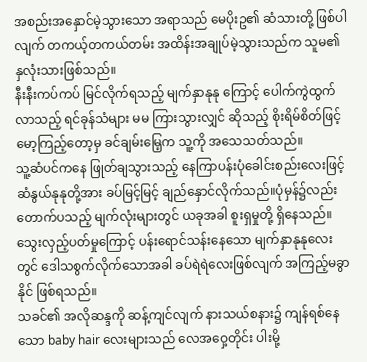အစည်းအနှောင်မဲ့သွားသော အရာသည် မေပိုးဥ၏ ဆံသားတို့ ဖြစ်ပါလျက် တကယ့်တကယ်တမ်း အထိန်းအချုပ်မဲ့သွားသည်က သူမ၏ နှလုံးသားဖြစ်သည်။
နီးနီးကပ်ကပ် မြင်လိုက်ရသည့် မျက်နှာနုနု ကြောင့် ပေါက်ကွဲထွက်လာသည့် ရင်ခုန်သံများ မမ ကြားသွားလျှင် ဆိုသည့် စိုးရိမ်စိတ်ဖြင့် မော့ကြည့်တော့မှ ခင်ချမ်းမြေ့က သူ့ကို အသေသတ်သည်။
သူ့ဆံပင်ကနေ ဖြုတ်ချသွားသည့် နေကြာပန်းပုံခေါင်းစည်းလေးဖြင့် ဆံနွယ်နုနုတို့အား ခပ်မြင့်မြင့် ချည်နှောင်လိုက်သည်။ပုံမှန်၌လည်း တောက်ပသည့် မျက်လုံးများတွင် ယခုအခါ စူးရှမှုတို့ ရှိနေသည်။
သွေးလှည့်ပတ်မှုကြောင့် ပန်းရောင်သန်းနေသော မျက်နှာနုနုလေးတွင် ဒေါသစွက်လိုက်သောအခါ ခပ်ရဲရဲလေးဖြစ်လျက် အကြည့်မခွာနိုင် ဖြစ်ရသည်။
သခင်၏ အလိုဆန္ဒကို ဆန့်ကျင်လျက် နားသယ်စနား၌ ကျန်ရစ်နေသော baby hair လေးများသည် လေအဝှေ့တိုင်း ပါးမို့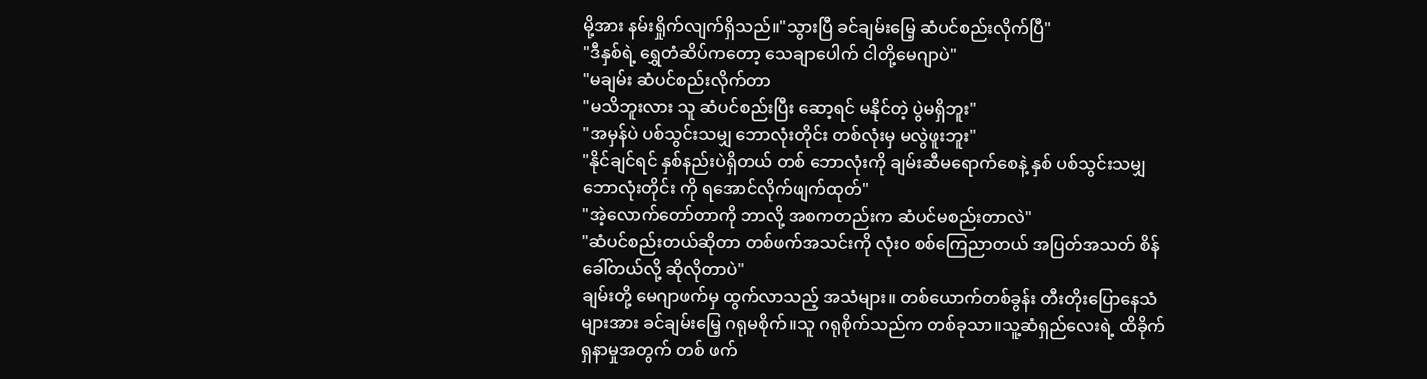မို့အား နမ်းရှိုက်လျက်ရှိသည်။"သွားပြီ ခင်ချမ်းမြေ့ ဆံပင်စည်းလိုက်ပြီ"
"ဒီနှစ်ရဲ့ ရွှေတံဆိပ်ကတော့ သေချာပေါက် ငါတို့မေဂျာပဲ"
"မချမ်း ဆံပင်စည်းလိုက်တာ
"မသိဘူးလား သူ ဆံပင်စည်းပြီး ဆော့ရင် မနိုင်တဲ့ ပွဲမရှိဘူး"
"အမှန်ပဲ ပစ်သွင်းသမျှ ဘောလုံးတိုင်း တစ်လုံးမှ မလွဲဖူးဘူး"
"နိုင်ချင်ရင် နှစ်နည်းပဲရှိတယ် တစ် ဘောလုံးကို ချမ်းဆီမရောက်စေနဲ့ နှစ် ပစ်သွင်းသမျှ ဘောလုံးတိုင်း ကို ရအောင်လိုက်ဖျက်ထုတ်"
"အဲ့လောက်တော်တာကို ဘာလို့ အစကတည်းက ဆံပင်မစည်းတာလဲ"
"ဆံပင်စည်းတယ်ဆိုတာ တစ်ဖက်အသင်းကို လုံး၀ စစ်ကြေညာတယ် အပြတ်အသတ် စိန်ခေါ်တယ်လို့ ဆိုလိုတာပဲ"
ချမ်းတို့ မေဂျာဖက်မှ ထွက်လာသည့် အသံများ။ တစ်ယောက်တစ်ခွန်း တီးတိုးပြောနေသံများအား ခင်ချမ်းမြေ့ ဂရုမစိုက်။သူ ဂရုစိုက်သည်က တစ်ခုသာ။သူ့ဆံရှည်လေးရဲ့ ထိခိုက်ရှနာမှုအတွက် တစ် ဖက်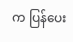က ပြန်ပေး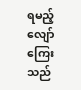ရမည့် လျော်ကြေးသည်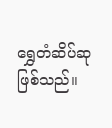ရွှေတံဆိပ်ဆု ဖြစ်သည်။